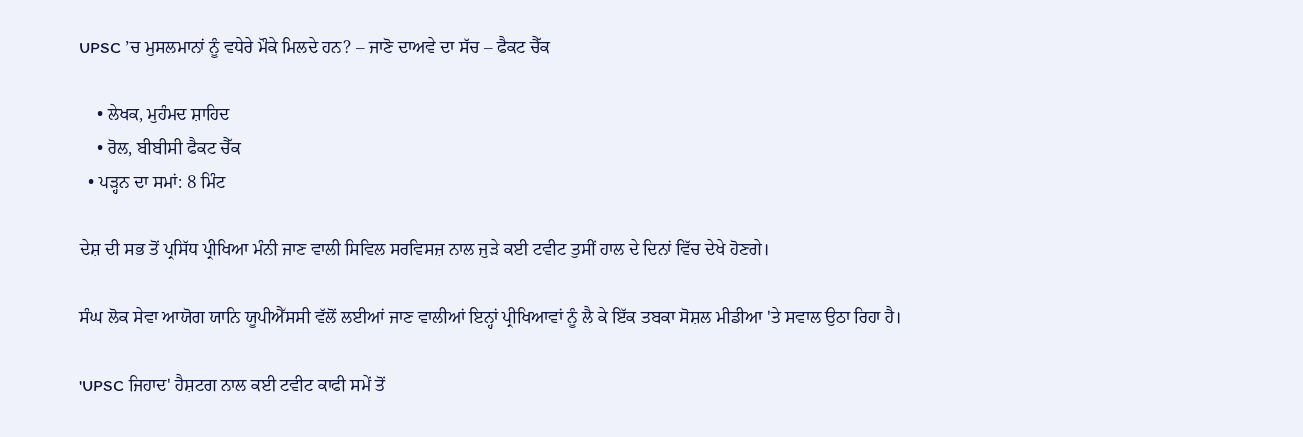UPSC ’ਚ ਮੁਸਲਮਾਨਾਂ ਨੂੰ ਵਧੇਰੇ ਮੌਕੇ ਮਿਲਦੇ ਹਨ? – ਜਾਣੋ ਦਾਅਵੇ ਦਾ ਸੱਚ – ਫੈਕਟ ਚੈੱਕ

    • ਲੇਖਕ, ਮੁਹੰਮਦ ਸ਼ਾਹਿਦ
    • ਰੋਲ, ਬੀਬੀਸੀ ਫੈਕਟ ਚੈੱਕ
  • ਪੜ੍ਹਨ ਦਾ ਸਮਾਂ: 8 ਮਿੰਟ

ਦੇਸ਼ ਦੀ ਸਭ ਤੋਂ ਪ੍ਰਸਿੱਧ ਪ੍ਰੀਖਿਆ ਮੰਨੀ ਜਾਣ ਵਾਲੀ ਸਿਵਿਲ ਸਰਵਿਸਜ਼ ਨਾਲ ਜੁੜੇ ਕਈ ਟਵੀਟ ਤੁਸੀਂ ਹਾਲ ਦੇ ਦਿਨਾਂ ਵਿੱਚ ਦੇਖੇ ਹੋਣਗੇ।

ਸੰਘ ਲੋਕ ਸੇਵਾ ਆਯੋਗ ਯਾਨਿ ਯੂਪੀਐੱਸਸੀ ਵੱਲੋਂ ਲਈਆਂ ਜਾਣ ਵਾਲੀਆਂ ਇਨ੍ਹਾਂ ਪ੍ਰੀਖਿਆਵਾਂ ਨੂੰ ਲੈ ਕੇ ਇੱਕ ਤਬਕਾ ਸੋਸ਼ਲ ਮੀਡੀਆ 'ਤੇ ਸਵਾਲ ਉਠਾ ਰਿਹਾ ਹੈ।

'UPSC ਜਿਹਾਦ' ਹੈਸ਼ਟਗ ਨਾਲ ਕਈ ਟਵੀਟ ਕਾਫੀ ਸਮੇਂ ਤੋਂ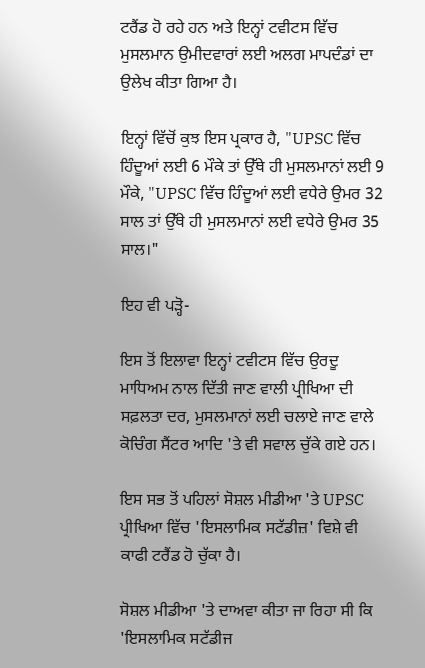ਟਰੈਂਡ ਹੋ ਰਹੇ ਹਨ ਅਤੇ ਇਨ੍ਹਾਂ ਟਵੀਟਸ ਵਿੱਚ ਮੁਸਲਮਾਨ ਉਮੀਦਵਾਰਾਂ ਲਈ ਅਲਗ ਮਾਪਦੰਡਾਂ ਦਾ ਉਲੇਖ ਕੀਤਾ ਗਿਆ ਹੈ।

ਇਨ੍ਹਾਂ ਵਿੱਚੋਂ ਕੁਝ ਇਸ ਪ੍ਰਕਾਰ ਹੈ, "UPSC ਵਿੱਚ ਹਿੰਦੂਆਂ ਲਈ 6 ਮੌਕੇ ਤਾਂ ਉੱਥੇ ਹੀ ਮੁਸਲਮਾਨਾਂ ਲਈ 9 ਮੌਕੇ, "UPSC ਵਿੱਚ ਹਿੰਦੂਆਂ ਲਈ ਵਧੇਰੇ ਉਮਰ 32 ਸਾਲ ਤਾਂ ਉੱਥੇ ਹੀ ਮੁਸਲਮਾਨਾਂ ਲਈ ਵਧੇਰੇ ਉਮਰ 35 ਸਾਲ।"

ਇਹ ਵੀ ਪੜ੍ਹੋ-

ਇਸ ਤੋਂ ਇਲਾਵਾ ਇਨ੍ਹਾਂ ਟਵੀਟਸ ਵਿੱਚ ਉਰਦੂ ਮਾਧਿਅਮ ਨਾਲ ਦਿੱਤੀ ਜਾਣ ਵਾਲੀ ਪ੍ਰੀਖਿਆ ਦੀ ਸਫ਼ਲਤਾ ਦਰ, ਮੁਸਲਮਾਨਾਂ ਲਈ ਚਲਾਏ ਜਾਣ ਵਾਲੇ ਕੋਚਿੰਗ ਸੈਂਟਰ ਆਦਿ 'ਤੇ ਵੀ ਸਵਾਲ ਚੁੱਕੇ ਗਏ ਹਨ।

ਇਸ ਸਭ ਤੋਂ ਪਹਿਲਾਂ ਸੋਸ਼ਲ ਮੀਡੀਆ 'ਤੇ UPSC ਪ੍ਰੀਖਿਆ ਵਿੱਚ 'ਇਸਲਾਮਿਕ ਸਟੱਡੀਜ਼' ਵਿਸ਼ੇ ਵੀ ਕਾਫੀ ਟਰੈਂਡ ਹੋ ਚੁੱਕਾ ਹੈ।

ਸੋਸ਼ਲ ਮੀਡੀਆ 'ਤੇ ਦਾਅਵਾ ਕੀਤਾ ਜਾ ਰਿਹਾ ਸੀ ਕਿ 'ਇਸਲਾਮਿਕ ਸਟੱਡੀਜ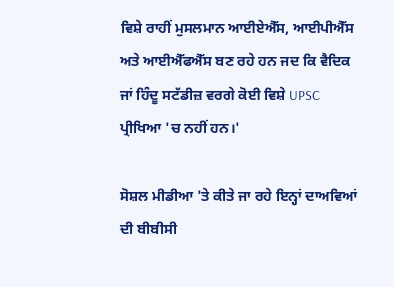ਵਿਸ਼ੇ ਰਾਹੀਂ ਮੁਸਲਮਾਨ ਆਈਏਐੱਸ, ਆਈਪੀਐੱਸ ਅਤੇ ਆਈਐੱਫਐੱਸ ਬਣ ਰਹੇ ਹਨ ਜਦ ਕਿ ਵੈਦਿਕ ਜਾਂ ਹਿੰਦੂ ਸਟੱਡੀਜ਼ ਵਰਗੇ ਕੋਈ ਵਿਸ਼ੇ UPSC ਪ੍ਰੀਖਿਆ 'ਚ ਨਹੀਂ ਹਨ।'

ਸੋਸ਼ਲ ਮੀਡੀਆ 'ਤੇ ਕੀਤੇ ਜਾ ਰਹੇ ਇਨ੍ਹਾਂ ਦਾਅਵਿਆਂ ਦੀ ਬੀਬੀਸੀ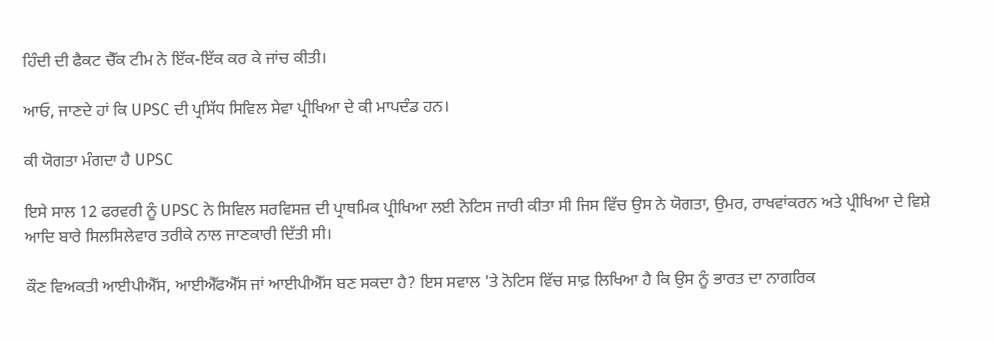ਹਿੰਦੀ ਦੀ ਫੈਕਟ ਚੈੱਕ ਟੀਮ ਨੇ ਇੱਕ-ਇੱਕ ਕਰ ਕੇ ਜਾਂਚ ਕੀਤੀ।

ਆਓ, ਜਾਣਦੇ ਹਾਂ ਕਿ UPSC ਦੀ ਪ੍ਰਸਿੱਧ ਸਿਵਿਲ ਸੇਵਾ ਪ੍ਰੀਖਿਆ ਦੇ ਕੀ ਮਾਪਦੰਡ ਹਨ।

ਕੀ ਯੋਗਤਾ ਮੰਗਦਾ ਹੈ UPSC

ਇਸੇ ਸਾਲ 12 ਫਰਵਰੀ ਨੂੰ UPSC ਨੇ ਸਿਵਿਲ ਸਰਵਿਸਜ਼ ਦੀ ਪ੍ਰਾਥਮਿਕ ਪ੍ਰੀਖਿਆ ਲਈ ਨੋਟਿਸ ਜਾਰੀ ਕੀਤਾ ਸੀ ਜਿਸ ਵਿੱਚ ਉਸ ਨੇ ਯੋਗਤਾ, ਉਮਰ, ਰਾਖਵਾਂਕਰਨ ਅਤੇ ਪ੍ਰੀਖਿਆ ਦੇ ਵਿਸ਼ੇ ਆਦਿ ਬਾਰੇ ਸਿਲਸਿਲੇਵਾਰ ਤਰੀਕੇ ਨਾਲ ਜਾਣਕਾਰੀ ਦਿੱਤੀ ਸੀ।

ਕੌਣ ਵਿਅਕਤੀ ਆਈਪੀਐੱਸ, ਆਈਐੱਫਐੱਸ ਜਾਂ ਆਈਪੀਐੱਸ ਬਣ ਸਕਦਾ ਹੈ? ਇਸ ਸਵਾਲ 'ਤੇ ਨੋਟਿਸ ਵਿੱਚ ਸਾਫ਼ ਲਿਖਿਆ ਹੈ ਕਿ ਉਸ ਨੂੰ ਭਾਰਤ ਦਾ ਨਾਗਰਿਕ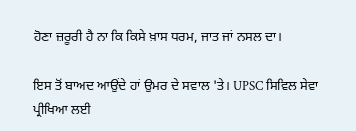ਹੋਣਾ ਜ਼ਰੂਰੀ ਹੈ ਨਾ ਕਿ ਕਿਸੇ ਖ਼ਾਸ ਧਰਮ, ਜਾਤ ਜਾਂ ਨਸਲ ਦਾ।

ਇਸ ਤੋਂ ਬਾਅਦ ਆਉਂਦੇ ਹਾਂ ਉਮਰ ਦੇ ਸਵਾਲ 'ਤੇ। UPSC ਸਿਵਿਲ ਸੇਵਾ ਪ੍ਰੀਖਿਆ ਲਈ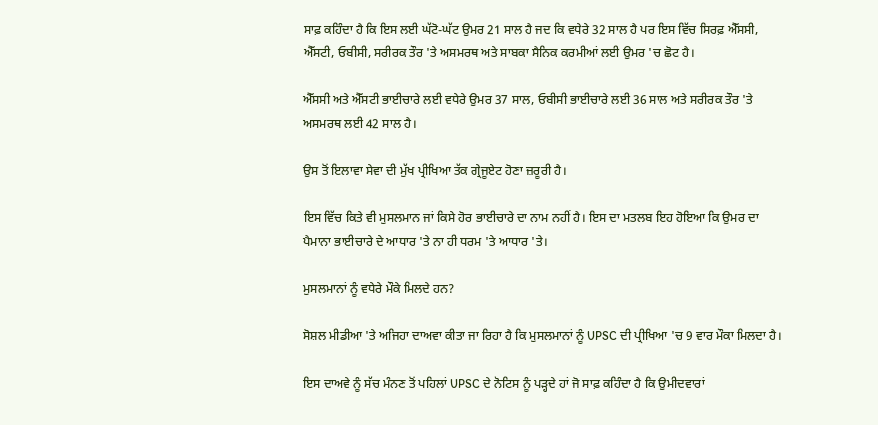ਸਾਫ਼ ਕਹਿੰਦਾ ਹੈ ਕਿ ਇਸ ਲਈ ਘੱਟੋ-ਘੱਟ ਉਮਰ 21 ਸਾਲ ਹੈ ਜਦ ਕਿ ਵਧੇਰੇ 32 ਸਾਲ ਹੈ ਪਰ ਇਸ ਵਿੱਚ ਸਿਰਫ਼ ਐੱਸਸੀ, ਐੱਸਟੀ, ਓਬੀਸੀ, ਸਰੀਰਕ ਤੌਰ 'ਤੇ ਅਸਮਰਥ ਅਤੇ ਸਾਬਕਾ ਸੈਨਿਕ ਕਰਮੀਆਂ ਲਈ ਉਮਰ 'ਚ ਛੋਟ ਹੈ।

ਐੱਸਸੀ ਅਤੇ ਐੱਸਟੀ ਭਾਈਚਾਰੇ ਲਈ ਵਧੇਰੇ ਉਮਰ 37 ਸਾਲ, ਓਬੀਸੀ ਭਾਈਚਾਰੇ ਲਈ 36 ਸਾਲ ਅਤੇ ਸਰੀਰਕ ਤੌਰ 'ਤੇ ਅਸਮਰਥ ਲਈ 42 ਸਾਲ ਹੈ।

ਉਸ ਤੋਂ ਇਲਾਵਾ ਸੇਵਾ ਦੀ ਮੁੱਖ ਪ੍ਰੀਖਿਆ ਤੱਕ ਗ੍ਰੇਜੂਏਟ ਹੋਣਾ ਜ਼ਰੂਰੀ ਹੈ।

ਇਸ ਵਿੱਚ ਕਿਤੇ ਵੀ ਮੁਸਲਮਾਨ ਜਾਂ ਕਿਸੇ ਹੋਰ ਭਾਈਚਾਰੇ ਦਾ ਨਾਮ ਨਹੀਂ ਹੈ। ਇਸ ਦਾ ਮਤਲਬ ਇਹ ਹੋਇਆ ਕਿ ਉਮਰ ਦਾ ਪੈਮਾਨਾ ਭਾਈਚਾਰੇ ਦੇ ਆਧਾਰ 'ਤੇ ਨਾ ਹੀ ਧਰਮ 'ਤੇ ਆਧਾਰ 'ਤੇ।

ਮੁਸਲਮਾਨਾਂ ਨੂੰ ਵਧੇਰੇ ਮੌਕੇ ਮਿਲਦੇ ਹਨ?

ਸੋਸ਼ਲ ਮੀਡੀਆ 'ਤੇ ਅਜਿਹਾ ਦਾਅਵਾ ਕੀਤਾ ਜਾ ਰਿਹਾ ਹੈ ਕਿ ਮੁਸਲਮਾਨਾਂ ਨੂੰ UPSC ਦੀ ਪ੍ਰੀਖਿਆ 'ਚ 9 ਵਾਰ ਮੌਕਾ ਮਿਲਦਾ ਹੈ।

ਇਸ ਦਾਅਵੇ ਨੂੰ ਸੱਚ ਮੰਨਣ ਤੋਂ ਪਹਿਲਾਂ UPSC ਦੇ ਨੋਟਿਸ ਨੂੰ ਪੜ੍ਹਦੇ ਹਾਂ ਜੋ ਸਾਫ਼ ਕਹਿੰਦਾ ਹੈ ਕਿ ਉਮੀਦਵਾਰਾਂ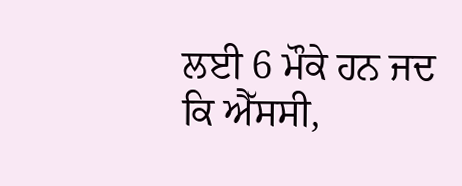ਲਈ 6 ਮੌਕੇ ਹਨ ਜਦ ਕਿ ਐੱਸਸੀ,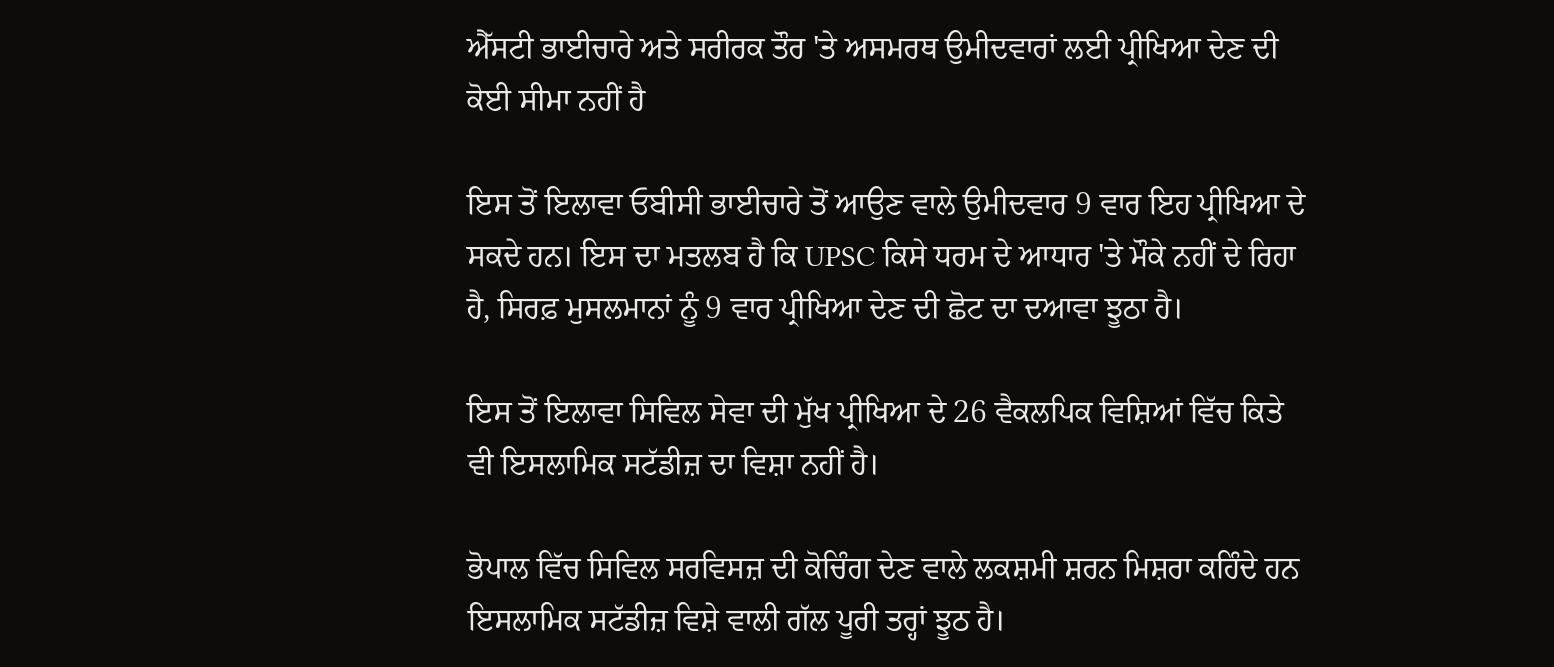ਐੱਸਟੀ ਭਾਈਚਾਰੇ ਅਤੇ ਸਰੀਰਕ ਤੌਰ 'ਤੇ ਅਸਮਰਥ ਉਮੀਦਵਾਰਾਂ ਲਈ ਪ੍ਰੀਖਿਆ ਦੇਣ ਦੀ ਕੋਈ ਸੀਮਾ ਨਹੀਂ ਹੈ

ਇਸ ਤੋਂ ਇਲਾਵਾ ਓਬੀਸੀ ਭਾਈਚਾਰੇ ਤੋਂ ਆਉਣ ਵਾਲੇ ਉਮੀਦਵਾਰ 9 ਵਾਰ ਇਹ ਪ੍ਰੀਖਿਆ ਦੇ ਸਕਦੇ ਹਨ। ਇਸ ਦਾ ਮਤਲਬ ਹੈ ਕਿ UPSC ਕਿਸੇ ਧਰਮ ਦੇ ਆਧਾਰ 'ਤੇ ਮੌਕੇ ਨਹੀਂ ਦੇ ਰਿਹਾ ਹੈ, ਸਿਰਫ਼ ਮੁਸਲਮਾਨਾਂ ਨੂੰ 9 ਵਾਰ ਪ੍ਰੀਖਿਆ ਦੇਣ ਦੀ ਛੋਟ ਦਾ ਦਆਵਾ ਝੂਠਾ ਹੈ।

ਇਸ ਤੋਂ ਇਲਾਵਾ ਸਿਵਿਲ ਸੇਵਾ ਦੀ ਮੁੱਖ ਪ੍ਰੀਖਿਆ ਦੇ 26 ਵੈਕਲਪਿਕ ਵਿਸ਼ਿਆਂ ਵਿੱਚ ਕਿਤੇ ਵੀ ਇਸਲਾਮਿਕ ਸਟੱਡੀਜ਼ ਦਾ ਵਿਸ਼ਾ ਨਹੀਂ ਹੈ।

ਭੋਪਾਲ ਵਿੱਚ ਸਿਵਿਲ ਸਰਵਿਸਜ਼ ਦੀ ਕੋਚਿੰਗ ਦੇਣ ਵਾਲੇ ਲਕਸ਼ਮੀ ਸ਼ਰਨ ਮਿਸ਼ਰਾ ਕਹਿੰਦੇ ਹਨ ਇਸਲਾਮਿਕ ਸਟੱਡੀਜ਼ ਵਿਸ਼ੇ ਵਾਲੀ ਗੱਲ ਪੂਰੀ ਤਰ੍ਹਾਂ ਝੂਠ ਹੈ।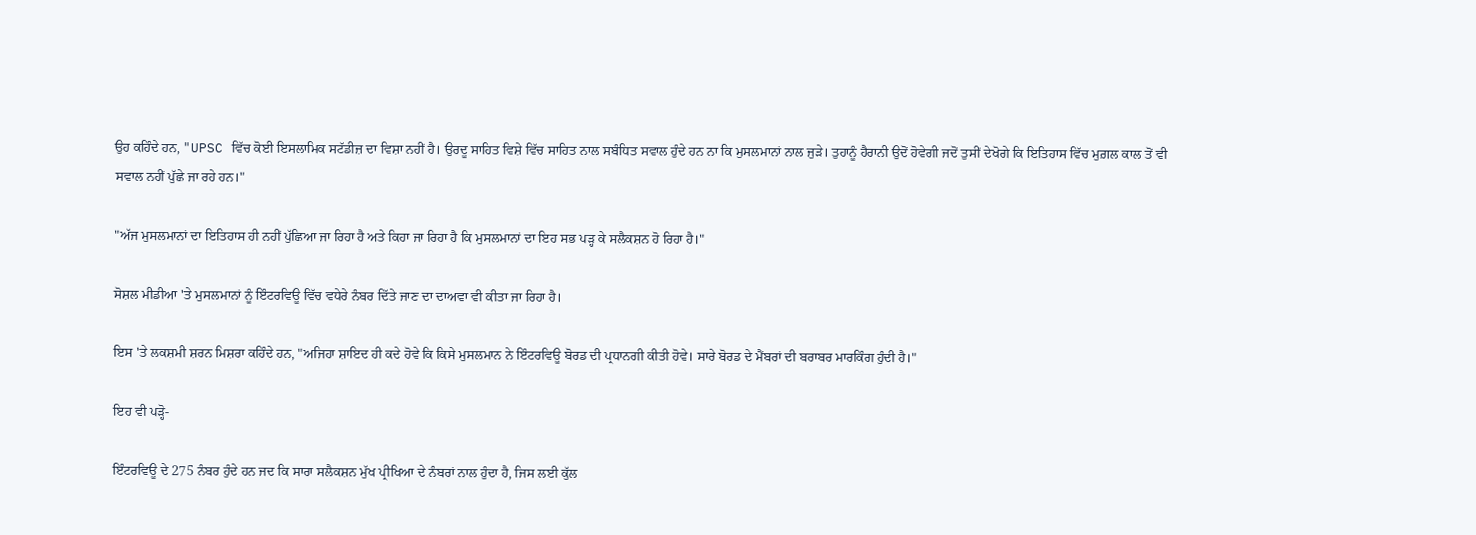ਉਹ ਕਹਿੰਦੇ ਹਨ, "UPSC ਵਿੱਚ ਕੋਈ ਇਸਲਾਮਿਕ ਸਟੱਡੀਜ਼ ਦਾ ਵਿਸ਼ਾ ਨਹੀਂ ਹੈ। ਉਰਦੂ ਸਾਹਿਤ ਵਿਸ਼ੇ ਵਿੱਚ ਸਾਹਿਤ ਨਾਲ ਸਬੰਧਿਤ ਸਵਾਲ ਹੁੰਦੇ ਹਨ ਨਾ ਕਿ ਮੁਸਲਮਾਨਾਂ ਨਾਲ ਜੁੜੇ। ਤੁਹਾਨੂੰ ਹੈਰਾਨੀ ਉਦੋਂ ਹੋਵੇਗੀ ਜਦੋਂ ਤੁਸੀਂ ਦੇਖੋਗੇ ਕਿ ਇਤਿਹਾਸ ਵਿੱਚ ਮੁਗ਼ਲ ਕਾਲ ਤੋਂ ਵੀ ਸਵਾਲ ਨਹੀਂ ਪੁੱਛੇ ਜਾ ਰਹੇ ਹਨ।"

"ਅੱਜ ਮੁਸਲਮਾਨਾਂ ਦਾ ਇਤਿਹਾਸ ਹੀ ਨਹੀਂ ਪੁੱਛਿਆ ਜਾ ਰਿਹਾ ਹੈ ਅਤੇ ਕਿਹਾ ਜਾ ਰਿਹਾ ਹੈ ਕਿ ਮੁਸਲਮਾਨਾਂ ਦਾ ਇਹ ਸਭ ਪੜ੍ਹ ਕੇ ਸਲੈਕਸ਼ਨ ਹੋ ਰਿਹਾ ਹੈ।"

ਸੋਸ਼ਲ ਮੀਡੀਆ 'ਤੇ ਮੁਸਲਮਾਨਾਂ ਨੂੰ ਇੰਟਰਵਿਊ ਵਿੱਚ ਵਧੇਰੇ ਨੰਬਰ ਦਿੱਤੇ ਜਾਣ ਦਾ ਦਾਅਵਾ ਵੀ ਕੀਤਾ ਜਾ ਰਿਹਾ ਹੈ।

ਇਸ 'ਤੇ ਲਕਸ਼ਮੀ ਸ਼ਰਨ ਮਿਸ਼ਰਾ ਕਹਿੰਦੇ ਹਨ, "ਅਜਿਹਾ ਸ਼ਾਇਦ ਹੀ ਕਦੇ ਹੋਵੇ ਕਿ ਕਿਸੇ ਮੁਸਲਮਾਨ ਨੇ ਇੰਟਰਵਿਊ ਬੋਰਡ ਦੀ ਪ੍ਰਧਾਨਗੀ ਕੀਤੀ ਹੋਵੇ। ਸਾਰੇ ਬੋਰਡ ਦੇ ਮੈਂਬਰਾਂ ਦੀ ਬਰਾਬਰ ਮਾਰਕਿੰਗ ਹੁੰਦੀ ਹੈ।"

ਇਹ ਵੀ ਪੜ੍ਹੋ-

ਇੰਟਰਵਿਊ ਦੇ 275 ਨੰਬਰ ਹੁੰਦੇ ਹਨ ਜਦ ਕਿ ਸਾਰਾ ਸਲੈਕਸ਼ਨ ਮੁੱਖ ਪ੍ਰੀਖਿਆ ਦੇ ਨੰਬਰਾਂ ਨਾਲ ਹੁੰਦਾ ਹੈ, ਜਿਸ ਲਈ ਕੁੱਲ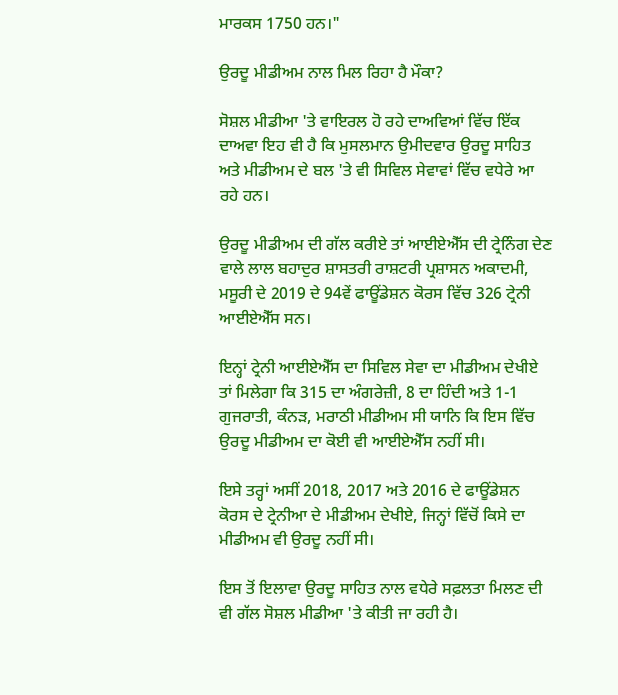ਮਾਰਕਸ 1750 ਹਨ।"

ਉਰਦੂ ਮੀਡੀਅਮ ਨਾਲ ਮਿਲ ਰਿਹਾ ਹੈ ਮੌਕਾ?

ਸੋਸ਼ਲ ਮੀਡੀਆ 'ਤੇ ਵਾਇਰਲ ਹੋ ਰਹੇ ਦਾਅਵਿਆਂ ਵਿੱਚ ਇੱਕ ਦਾਅਵਾ ਇਹ ਵੀ ਹੈ ਕਿ ਮੁਸਲਮਾਨ ਉਮੀਦਵਾਰ ਉਰਦੂ ਸਾਹਿਤ ਅਤੇ ਮੀਡੀਅਮ ਦੇ ਬਲ 'ਤੇ ਵੀ ਸਿਵਿਲ ਸੇਵਾਵਾਂ ਵਿੱਚ ਵਧੇਰੇ ਆ ਰਹੇ ਹਨ।

ਉਰਦੂ ਮੀਡੀਅਮ ਦੀ ਗੱਲ ਕਰੀਏ ਤਾਂ ਆਈਏਐੱਸ ਦੀ ਟ੍ਰੇਨਿੰਗ ਦੇਣ ਵਾਲੇ ਲਾਲ ਬਹਾਦੁਰ ਸ਼ਾਸਤਰੀ ਰਾਸ਼ਟਰੀ ਪ੍ਰਸ਼ਾਸਨ ਅਕਾਦਮੀ, ਮਸੂਰੀ ਦੇ 2019 ਦੇ 94ਵੇਂ ਫਾਊਂਡੇਸ਼ਨ ਕੋਰਸ ਵਿੱਚ 326 ਟ੍ਰੇਨੀ ਆਈਏਐੱਸ ਸਨ।

ਇਨ੍ਹਾਂ ਟ੍ਰੇਨੀ ਆਈਏਐੱਸ ਦਾ ਸਿਵਿਲ ਸੇਵਾ ਦਾ ਮੀਡੀਅਮ ਦੇਖੀਏ ਤਾਂ ਮਿਲੇਗਾ ਕਿ 315 ਦਾ ਅੰਗਰੇਜ਼ੀ, 8 ਦਾ ਹਿੰਦੀ ਅਤੇ 1-1 ਗੁਜਰਾਤੀ, ਕੰਨੜ, ਮਰਾਠੀ ਮੀਡੀਅਮ ਸੀ ਯਾਨਿ ਕਿ ਇਸ ਵਿੱਚ ਉਰਦੂ ਮੀਡੀਅਮ ਦਾ ਕੋਈ ਵੀ ਆਈਏਐੱਸ ਨਹੀਂ ਸੀ।

ਇਸੇ ਤਰ੍ਹਾਂ ਅਸੀਂ 2018, 2017 ਅਤੇ 2016 ਦੇ ਫਾਊਂਡੇਸ਼ਨ ਕੋਰਸ ਦੇ ਟ੍ਰੇਨੀਆ ਦੇ ਮੀਡੀਅਮ ਦੇਖੀਏ, ਜਿਨ੍ਹਾਂ ਵਿੱਚੋਂ ਕਿਸੇ ਦਾ ਮੀਡੀਅਮ ਵੀ ਉਰਦੂ ਨਹੀਂ ਸੀ।

ਇਸ ਤੋਂ ਇਲਾਵਾ ਉਰਦੂ ਸਾਹਿਤ ਨਾਲ ਵਧੇਰੇ ਸਫ਼ਲਤਾ ਮਿਲਣ ਦੀ ਵੀ ਗੱਲ ਸੋਸ਼ਲ ਮੀਡੀਆ 'ਤੇ ਕੀਤੀ ਜਾ ਰਹੀ ਹੈ।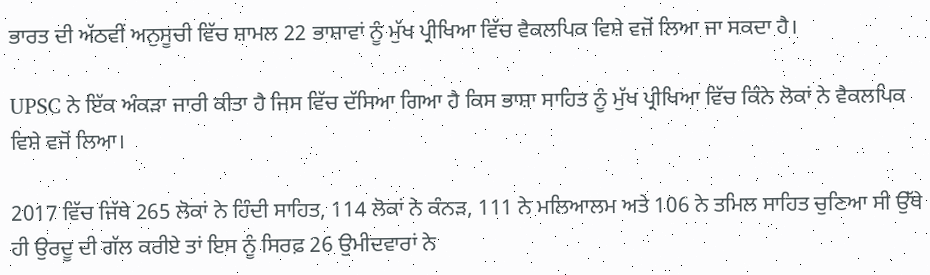ਭਾਰਤ ਦੀ ਅੱਠਵੀਂ ਅਨੁਸੂਚੀ ਵਿੱਚ ਸ਼ਾਮਲ 22 ਭਾਸ਼ਾਵਾਂ ਨੂੰ ਮੁੱਖ ਪ੍ਰੀਖਿਆ ਵਿੱਚ ਵੈਕਲਪਿਕ ਵਿਸ਼ੇ ਵਜੋਂ ਲਿਆ ਜਾ ਸਕਦਾ ਹੈ।

UPSC ਨੇ ਇੱਕ ਅੰਕੜਾ ਜਾਰੀ ਕੀਤਾ ਹੈ ਜਿਸ ਵਿੱਚ ਦੱਸਿਆ ਗਿਆ ਹੈ ਕਿਸ ਭਾਸ਼ਾ ਸਾਹਿਤ ਨੂੰ ਮੁੱਖ ਪ੍ਰੀਖਿਆ ਵਿੱਚ ਕਿੰਨੇ ਲੋਕਾਂ ਨੇ ਵੈਕਲਪਿਕ ਵਿਸ਼ੇ ਵਜੋਂ ਲਿਆ।

2017 ਵਿੱਚ ਜਿੱਥੇ 265 ਲੋਕਾਂ ਨੇ ਹਿੰਦੀ ਸਾਹਿਤ, 114 ਲੋਕਾਂ ਨੇ ਕੰਨੜ, 111 ਨੇ ਮਲਿਆਲਮ ਅਤੇ 106 ਨੇ ਤਮਿਲ ਸਾਹਿਤ ਚੁਣਿਆ ਸੀ ਉੱਥੇ ਹੀ ਉਰਦੂ ਦੀ ਗੱਲ ਕਰੀਏ ਤਾਂ ਇਸ ਨੂੰ ਸਿਰਫ਼ 26 ਉਮੀਦਵਾਰਾਂ ਨੇ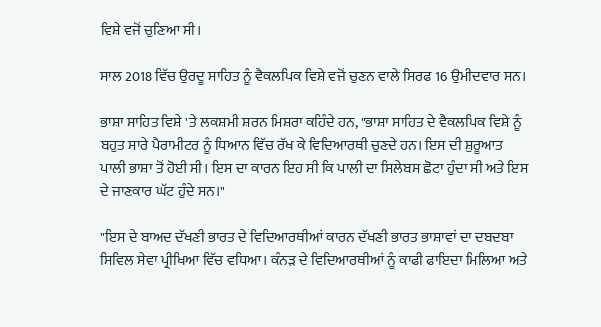ਵਿਸ਼ੇ ਵਜੋਂ ਚੁਣਿਆ ਸੀ।

ਸਾਲ 2018 ਵਿੱਚ ਉਰਦੂ ਸਾਹਿਤ ਨੂੰ ਵੈਕਲਪਿਕ ਵਿਸ਼ੇ ਵਜੋਂ ਚੁਣਨ ਵਾਲੇ ਸਿਰਫ 16 ਉਮੀਦਵਾਰ ਸਨ।

ਭਾਸ਼ਾ ਸਾਹਿਤ ਵਿਸ਼ੇ 'ਤੇ ਲਕਸ਼ਮੀ ਸ਼ਰਨ ਮਿਸ਼ਰਾ ਕਹਿੰਦੇ ਹਨ, "ਭਾਸ਼ਾ ਸਾਹਿਤ ਦੇ ਵੈਕਲਪਿਕ ਵਿਸ਼ੇ ਨੂੰ ਬਹੁਤ ਸਾਰੇ ਪੈਰਾਮੀਟਰ ਨੂੰ ਧਿਆਨ ਵਿੱਚ ਰੱਖ ਕੇ ਵਿਦਿਆਰਥੀ ਚੁਣਦੇ ਹਨ। ਇਸ ਦੀ ਸ਼ੁਰੂਆਤ ਪਾਲੀ ਭਾਸ਼ਾ ਤੋਂ ਹੋਈ ਸੀ। ਇਸ ਦਾ ਕਾਰਨ ਇਹ ਸੀ ਕਿ ਪਾਲੀ ਦਾ ਸਿਲੇਬਸ ਛੋਟਾ ਹੁੰਦਾ ਸੀ ਅਤੇ ਇਸ ਦੇ ਜਾਣਕਾਰ ਘੱਟ ਹੁੰਦੇ ਸਨ।"

"ਇਸ ਦੇ ਬਾਅਦ ਦੱਖਣੀ ਭਾਰਤ ਦੇ ਵਿਦਿਆਰਥੀਆਂ ਕਾਰਨ ਦੱਖਣੀ ਭਾਰਤ ਭਾਸ਼ਾਵਾਂ ਦਾ ਦਬਦਬਾ ਸਿਵਿਲ ਸੇਵਾ ਪ੍ਰੀਖਿਆ ਵਿੱਚ ਵਧਿਆ। ਕੰਨੜ ਦੇ ਵਿਦਿਆਰਥੀਆਂ ਨੂੰ ਕਾਫੀ ਫਾਇਦਾ ਮਿਲਿਆ ਅਤੇ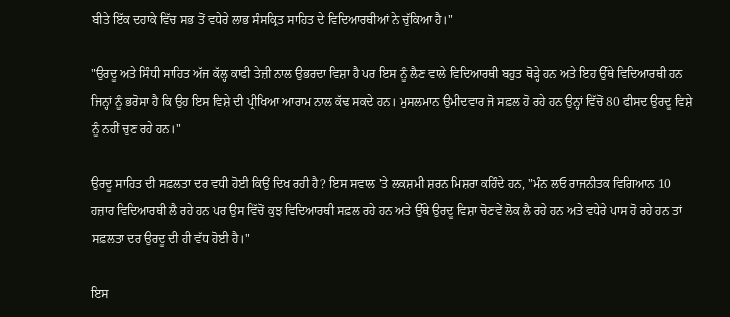ਬੀਤੇ ਇੱਕ ਦਹਾਕੇ ਵਿੱਚ ਸਭ ਤੋਂ ਵਧੇਰੇ ਲਾਭ ਸੰਸਕ੍ਰਿਤ ਸਾਹਿਤ ਦੇ ਵਿਦਿਆਰਥੀਆਂ ਨੇ ਚੁੱਕਿਆ ਹੈ।"

"ਉਰਦੂ ਅਤੇ ਸਿੰਧੀ ਸਾਹਿਤ ਅੱਜ ਕੱਲ੍ਹ ਕਾਫੀ ਤੇਜ਼ੀ ਨਾਲ ਉਭਰਦਾ ਵਿਸ਼ਾ ਹੈ ਪਰ ਇਸ ਨੂੰ ਲੈਣ ਵਾਲੇ ਵਿਦਿਆਰਥੀ ਬਹੁਤ ਥੋੜ੍ਹੇ ਹਨ ਅਤੇ ਇਹ ਉੱਥੇ ਵਿਦਿਆਰਥੀ ਹਨ ਜਿਨ੍ਹਾਂ ਨੂੰ ਭਰੋਸਾ ਹੈ ਕਿ ਉਹ ਇਸ ਵਿਸ਼ੇ ਦੀ ਪ੍ਰੀਖਿਆ ਆਰਾਮ ਨਾਲ ਕੱਢ ਸਕਦੇ ਹਨ। ਮੁਸਲਮਾਨ ਉਮੀਦਵਾਰ ਜੋ ਸਫ਼ਲ ਹੋ ਰਹੇ ਹਨ ਉਨ੍ਹਾਂ ਵਿੱਚੋਂ 80 ਫੀਸਦ ਉਰਦੂ ਵਿਸ਼ੇ ਨੂੰ ਨਹੀਂ ਚੁਣ ਰਹੇ ਹਨ।"

ਉਰਦੂ ਸਾਹਿਤ ਦੀ ਸਫ਼ਲਤਾ ਦਰ ਵਧੀ ਹੋਈ ਕਿਉਂ ਦਿਖ ਰਹੀ ਹੈ? ਇਸ ਸਵਾਲ 'ਤੇ ਲਕਸ਼ਮੀ ਸ਼ਰਨ ਮਿਸ਼ਰਾ ਕਹਿੰਦੇ ਹਨ, "ਮੰਨ ਲਓ ਰਾਜਨੀਤਕ ਵਿਗਿਆਨ 10 ਹਜ਼ਾਰ ਵਿਦਿਆਰਥੀ ਲੈ ਰਹੇ ਹਨ ਪਰ ਉਸ ਵਿੱਚੋਂ ਕੁਝ ਵਿਦਿਆਰਥੀ ਸਫ਼ਲ ਰਹੇ ਹਨ ਅਤੇ ਉੱਥੇ ਉਰਦੂ ਵਿਸ਼ਾ ਚੋਣਵੇਂ ਲੋਕ ਲੈ ਰਹੇ ਹਨ ਅਤੇ ਵਧੇਰੇ ਪਾਸ ਹੋ ਰਹੇ ਹਨ ਤਾਂ ਸਫ਼ਲਤਾ ਦਰ ਉਰਦੂ ਦੀ ਹੀ ਵੱਧ ਹੋਈ ਹੈ।"

ਇਸ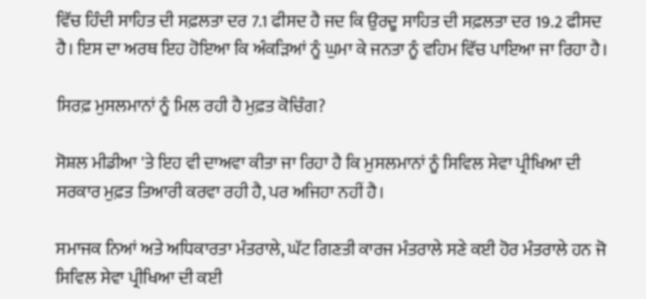ਵਿੱਚ ਹਿੰਦੀ ਸਾਹਿਤ ਦੀ ਸਫ਼ਲਤਾ ਦਰ 7.1 ਫੀਸਦ ਹੈ ਜਦ ਕਿ ਉਰਦੂ ਸਾਹਿਤ ਦੀ ਸਫ਼ਲਤਾ ਦਰ 19.2 ਫੀਸਦ ਹੈ। ਇਸ ਦਾ ਅਰਥ ਇਹ ਹੋਇਆ ਕਿ ਅੰਕੜਿਆਂ ਨੂੰ ਘੁਮਾ ਕੇ ਜਨਤਾ ਨੂੰ ਵਹਿਮ ਵਿੱਚ ਪਾਇਆ ਜਾ ਰਿਹਾ ਹੈ।

ਸਿਰਫ਼ ਮੁਸਲਮਾਨਾਂ ਨੂੰ ਮਿਲ ਰਹੀ ਹੈ ਮੁਫ਼ਤ ਕੋਚਿੰਗ?

ਸੋਸ਼ਲ ਮੀਡੀਆ 'ਤੇ ਇਹ ਵੀ ਦਾਅਵਾ ਕੀਤਾ ਜਾ ਰਿਹਾ ਹੈ ਕਿ ਮੁਸਲਮਾਨਾਂ ਨੂੰ ਸਿਵਿਲ ਸੇਵਾ ਪ੍ਰੀਖਿਆ ਦੀ ਸਰਕਾਰ ਮੁਫ਼ਤ ਤਿਆਰੀ ਕਰਵਾ ਰਹੀ ਹੈ, ਪਰ ਅਜਿਹਾ ਨਹੀਂ ਹੈ।

ਸਮਾਜਕ ਨਿਆਂ ਅਤੇ ਅਧਿਕਾਰਤਾ ਮੰਤਰਾਲੇ, ਘੱਟ ਗਿਣਤੀ ਕਾਰਜ ਮੰਤਰਾਲੇ ਸਣੇ ਕਈ ਹੋਰ ਮੰਤਰਾਲੇ ਹਨ ਜੋ ਸਿਵਿਲ ਸੇਵਾ ਪ੍ਰੀਖਿਆ ਦੀ ਕਈ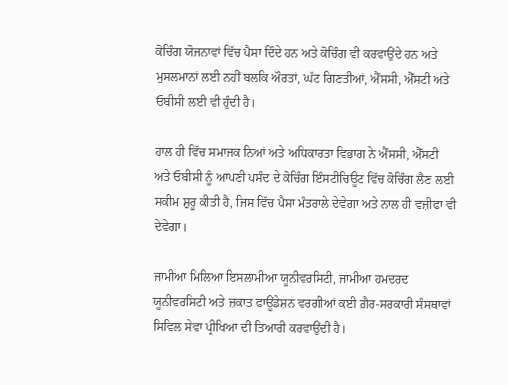ਕੋਚਿੰਗ ਯੋਜਨਾਵਾਂ ਵਿੱਚ ਪੈਸਾ ਦਿੰਦੇ ਹਨ ਅਤੇ ਕੋਚਿੰਗ ਵੀ ਕਰਵਾਉਂਦੇ ਹਨ ਅਤੇ ਮੁਸਲਮਾਨਾਂ ਲਈ ਨਹੀਂ ਬਲਕਿ ਔਰਤਾਂ, ਘੱਟ ਗਿਣਤੀਆਂ, ਐੱਸਸੀ, ਐੱਸਟੀ ਅਤੇ ਓਬੀਸੀ ਲਈ ਵੀ ਹੁੰਦੀ ਹੈ।

ਹਾਲ ਹੀ ਵਿੱਚ ਸਮਾਜਕ ਨਿਆਂ ਅਤੇ ਅਧਿਕਾਰਤਾ ਵਿਭਾਗ ਨੇ ਐੱਸਸੀ, ਐੱਸਟੀ ਅਤੇ ਓਬੀਸੀ ਨੂੰ ਆਪਣੀ ਪਸੰਦ ਦੇ ਕੋਚਿੰਗ ਇੰਸਟੀਚਿਊਟ ਵਿੱਚ ਕੋਚਿੰਗ ਲੈਣ ਲਈ ਸਕੀਮ ਸ਼ੁਰੂ ਕੀਤੀ ਹੈ, ਜਿਸ ਵਿੱਚ ਪੈਸਾ ਮੰਤਰਾਲੇ ਦੇਵੇਗਾ ਅਤੇ ਨਾਲ ਹੀ ਵਜ਼ੀਫਾ ਵੀ ਦੇਵੇਗਾ।

ਜਾਮੀਆ ਮਿਲਿਆ ਇਸਲਾਮੀਆ ਯੂਨੀਵਰਸਿਟੀ, ਜਾਮੀਆ ਹਮਦਰਦ ਯੂਨੀਵਰਸਿਟੀ ਅਤੇ ਜ਼ਕਾਤ ਫਾਊਂਡੇਸ਼ਨ ਵਰਗੀਆਂ ਕਈ ਗ਼ੈਰ-ਸਰਕਾਰੀ ਸੰਸਥਾਵਾਂ ਸਿਵਿਲ ਸੇਵਾ ਪ੍ਰੀਖਿਆ ਦੀ ਤਿਆਰੀ ਕਰਵਾਉਂਦੀ ਹੈ।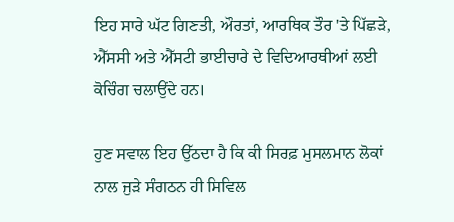ਇਹ ਸਾਰੇ ਘੱਟ ਗਿਣਤੀ, ਔਰਤਾਂ, ਆਰਥਿਕ ਤੌਰ 'ਤੇ ਪਿੱਛੜੇ, ਐੱਸਸੀ ਅਤੇ ਐੱਸਟੀ ਭਾਈਚਾਰੇ ਦੇ ਵਿਦਿਆਰਥੀਆਂ ਲਈ ਕੋਚਿੰਗ ਚਲਾਉਂਦੇ ਹਨ।

ਹੁਣ ਸਵਾਲ ਇਹ ਉੱਠਦਾ ਹੈ ਕਿ ਕੀ ਸਿਰਫ਼ ਮੁਸਲਮਾਨ ਲੋਕਾਂ ਨਾਲ ਜੁੜੇ ਸੰਗਠਨ ਹੀ ਸਿਵਿਲ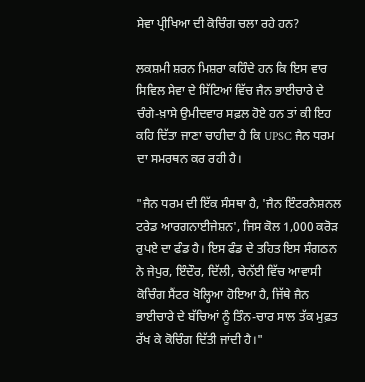ਸੇਵਾ ਪ੍ਰੀਖਿਆ ਦੀ ਕੋਚਿੰਗ ਚਲਾ ਰਹੇ ਹਨ?

ਲਕਸ਼ਮੀ ਸ਼ਰਨ ਮਿਸ਼ਰਾ ਕਹਿੰਦੇ ਹਨ ਕਿ ਇਸ ਵਾਰ ਸਿਵਿਲ ਸੇਵਾ ਦੇ ਸਿੱਟਿਆਂ ਵਿੱਚ ਜੈਨ ਭਾਈਚਾਰੇ ਦੇ ਚੰਗੇ-ਖ਼ਾਸੇ ਉਮੀਦਵਾਰ ਸਫ਼ਲ ਹੋਏ ਹਨ ਤਾਂ ਕੀ ਇਹ ਕਹਿ ਦਿੱਤਾ ਜਾਣਾ ਚਾਹੀਦਾ ਹੈ ਕਿ UPSC ਜੈਨ ਧਰਮ ਦਾ ਸਮਰਥਨ ਕਰ ਰਹੀ ਹੈ।

"ਜੈਨ ਧਰਮ ਦੀ ਇੱਕ ਸੰਸਥਾ ਹੈ, 'ਜੈਨ ਇੰਟਰਨੈਸ਼ਨਲ ਟਰੇਡ ਆਰਗਨਾਈਜੇਸ਼ਨ', ਜਿਸ ਕੋਲ 1,000 ਕਰੋੜ ਰੁਪਏ ਦਾ ਫੰਡ ਹੈ। ਇਸ ਫੰਡ ਦੇ ਤਹਿਤ ਇਸ ਸੰਗਠਨ ਨੇ ਜੇਪੁਰ, ਇੰਦੌਰ, ਦਿੱਲੀ, ਚੇਨੱਈ ਵਿੱਚ ਆਵਾਸੀ ਕੋਚਿੰਗ ਸੈਂਟਰ ਖੋਲ੍ਹਿਆ ਹੋਇਆ ਹੈ, ਜਿੱਥੇ ਜੈਨ ਭਾਈਚਾਰੇ ਦੇ ਬੱਚਿਆਂ ਨੂੰ ਤਿੰਨ-ਚਾਰ ਸਾਲ ਤੱਕ ਮੁਫ਼ਤ ਰੱਖ ਕੇ ਕੋਚਿੰਗ ਦਿੱਤੀ ਜਾਂਦੀ ਹੈ।"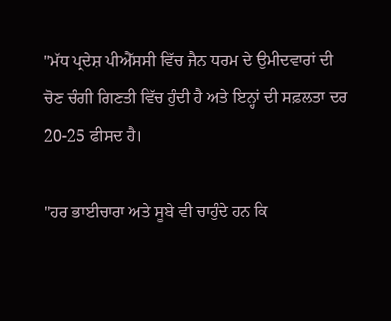"ਮੱਧ ਪ੍ਰਦੇਸ਼ ਪੀਐੱਸਸੀ ਵਿੱਚ ਜੈਨ ਧਰਮ ਦੇ ਉਮੀਦਵਾਰਾਂ ਦੀ ਚੋਣ ਚੰਗੀ ਗਿਣਤੀ ਵਿੱਚ ਹੁੰਦੀ ਹੈ ਅਤੇ ਇਨ੍ਹਾਂ ਦੀ ਸਫ਼ਲਤਾ ਦਰ 20-25 ਫੀਸਦ ਹੈ।

"ਹਰ ਭਾਈਚਾਰਾ ਅਤੇ ਸੂਬੇ ਵੀ ਚਾਹੁੰਦੇ ਹਨ ਕਿ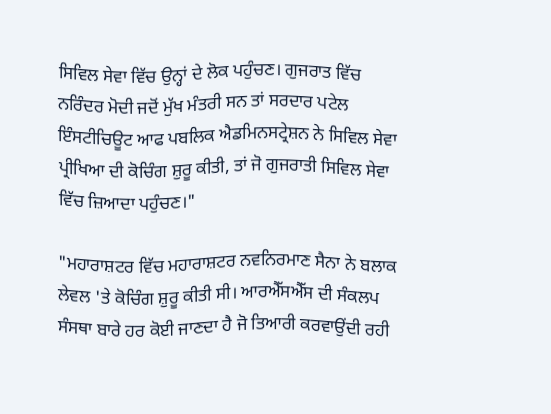ਸਿਵਿਲ ਸੇਵਾ ਵਿੱਚ ਉਨ੍ਹਾਂ ਦੇ ਲੋਕ ਪਹੁੰਚਣ। ਗੁਜਰਾਤ ਵਿੱਚ ਨਰਿੰਦਰ ਮੋਦੀ ਜਦੋਂ ਮੁੱਖ ਮੰਤਰੀ ਸਨ ਤਾਂ ਸਰਦਾਰ ਪਟੇਲ ਇੰਸਟੀਚਿਊਟ ਆਫ ਪਬਲਿਕ ਐਡਮਿਨਸਟ੍ਰੇਸ਼ਨ ਨੇ ਸਿਵਿਲ ਸੇਵਾ ਪ੍ਰੀਖਿਆ ਦੀ ਕੋਚਿੰਗ ਸ਼ੁਰੂ ਕੀਤੀ, ਤਾਂ ਜੋ ਗੁਜਰਾਤੀ ਸਿਵਿਲ ਸੇਵਾ ਵਿੱਚ ਜ਼ਿਆਦਾ ਪਹੁੰਚਣ।"

"ਮਹਾਰਾਸ਼ਟਰ ਵਿੱਚ ਮਹਾਰਾਸ਼ਟਰ ਨਵਨਿਰਮਾਣ ਸੈਨਾ ਨੇ ਬਲਾਕ ਲੇਵਲ 'ਤੇ ਕੋਚਿੰਗ ਸ਼ੁਰੂ ਕੀਤੀ ਸੀ। ਆਰਐੱਸਐੱਸ ਦੀ ਸੰਕਲਪ ਸੰਸਥਾ ਬਾਰੇ ਹਰ ਕੋਈ ਜਾਣਦਾ ਹੈ ਜੋ ਤਿਆਰੀ ਕਰਵਾਉਂਦੀ ਰਹੀ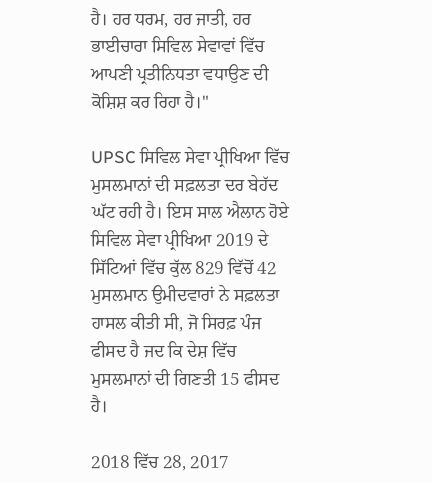ਹੈ। ਹਰ ਧਰਮ, ਹਰ ਜਾਤੀ, ਹਰ ਭਾਈਚਾਰਾ ਸਿਵਿਲ ਸੇਵਾਵਾਂ ਵਿੱਚ ਆਪਣੀ ਪ੍ਰਤੀਨਿਧਤਾ ਵਧਾਉਣ ਦੀ ਕੋਸ਼ਿਸ਼ ਕਰ ਰਿਹਾ ਹੈ।"

UPSC ਸਿਵਿਲ ਸੇਵਾ ਪ੍ਰੀਖਿਆ ਵਿੱਚ ਮੁਸਲਮਾਨਾਂ ਦੀ ਸਫ਼ਲਤਾ ਦਰ ਬੇਹੱਦ ਘੱਟ ਰਹੀ ਹੈ। ਇਸ ਸਾਲ ਐਲਾਨ ਹੋਏ ਸਿਵਿਲ ਸੇਵਾ ਪ੍ਰੀਖਿਆ 2019 ਦੇ ਸਿੱਟਿਆਂ ਵਿੱਚ ਕੁੱਲ 829 ਵਿੱਚੋਂ 42 ਮੁਸਲਮਾਨ ਉਮੀਦਵਾਰਾਂ ਨੇ ਸਫ਼ਲਤਾ ਹਾਸਲ ਕੀਤੀ ਸੀ, ਜੋ ਸਿਰਫ਼ ਪੰਜ ਫੀਸਦ ਹੈ ਜਦ ਕਿ ਦੇਸ਼ ਵਿੱਚ ਮੁਸਲਮਾਨਾਂ ਦੀ ਗਿਣਤੀ 15 ਫੀਸਦ ਹੈ।

2018 ਵਿੱਚ 28, 2017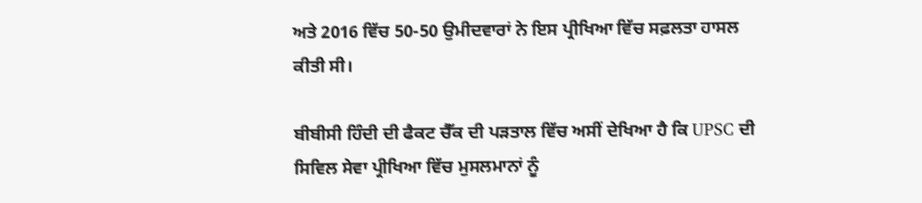ਅਤੇ 2016 ਵਿੱਚ 50-50 ਉਮੀਦਵਾਰਾਂ ਨੇ ਇਸ ਪ੍ਰੀਖਿਆ ਵਿੱਚ ਸਫ਼ਲਤਾ ਹਾਸਲ ਕੀਤੀ ਸੀ।

ਬੀਬੀਸੀ ਹਿੰਦੀ ਦੀ ਫੈਕਟ ਚੈੱਕ ਦੀ ਪੜਤਾਲ ਵਿੱਚ ਅਸੀਂ ਦੇਖਿਆ ਹੈ ਕਿ UPSC ਦੀ ਸਿਵਿਲ ਸੇਵਾ ਪ੍ਰੀਖਿਆ ਵਿੱਚ ਮੁਸਲਮਾਨਾਂ ਨੂੰ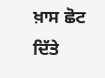ਖ਼ਾਸ ਛੋਟ ਦਿੱਤੇ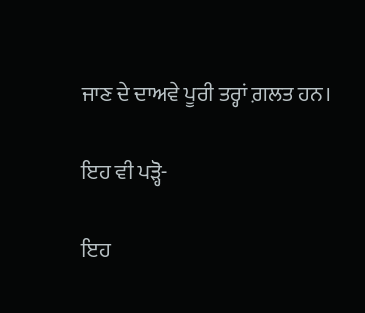ਜਾਣ ਦੇ ਦਾਅਵੇ ਪੂਰੀ ਤਰ੍ਹਾਂ ਗ਼ਲਤ ਹਨ।

ਇਹ ਵੀ ਪੜ੍ਹੋ-

ਇਹ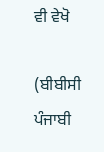ਵੀ ਵੇਖੋ

(ਬੀਬੀਸੀ ਪੰਜਾਬੀ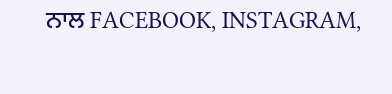ਨਾਲ FACEBOOK, INSTAGRAM,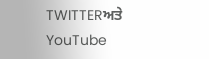TWITTERਅਤੇ YouTube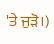'ਤੇ ਜੁੜੋ।)